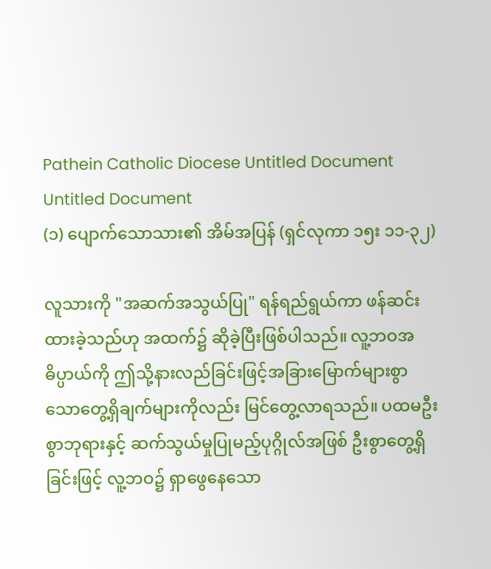Pathein Catholic Diocese Untitled Document
Untitled Document
(၁) ပျောက်သောသား၏ အိမ်အပြန် (ရှင်လုကာ ၁၅း ၁၁-၃၂)

လူသားကို "အဆက်အသွယ်ပြု" ရန်ရည်ရွယ်ကာ ဖန်ဆင်းထားခဲ့သည်ဟု အထက်၌ ဆိုခဲ့ပြီးဖြစ်ပါသည်။ လူ့ဘဝအဓိပ္ပာယ်ကို ဤသို့နားလည်ခြင်းဖြင့်အခြားမြောက်များစွာသောတွေ့ရှိချက်များကိုလည်း မြင်တွေ့လာရသည်။ ပထမဦးစွာဘုရားနှင့် ဆက်သွယ်မှုပြုမည့်ပုဂ္ဂိုလ်အဖြစ် ဦးစွာတွေ့ရှိခြင်းဖြင့် လူ့ဘဝ၌ ရှာဖွေနေသော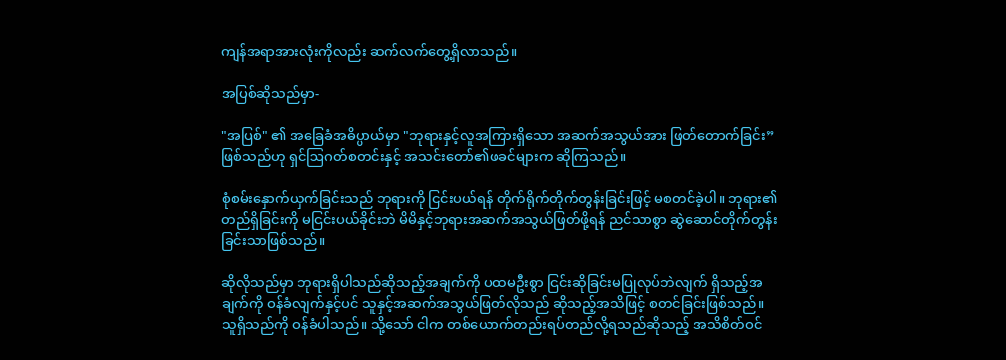ကျန်အရာအားလုံးကိုလည်း ဆက်လက်တွေ့ရှိလာသည်။

အပြစ်ဆိုသည်မှာ-

"အပြစ်" ၏ အခြေခံအဓိပ္ပာယ်မှာ "ဘုရားနှင့်လူအကြားရှိသော အဆက်အသွယ်အား ဖြတ်တောက်ခြင်း” ဖြစ်သည်ဟု ရှင်ဩဂတ်စတင်းနှင့် အသင်းတော်၏ဖခင်များက ဆိုကြသည်။

စုံစမ်းနှောက်ယှက်ခြင်းသည် ဘုရားကို ငြင်းပယ်ရန် တိုက်ရိုက်တိုက်တွန်းခြင်းဖြင့် မစတင်ခဲ့ပါ။ ဘုရား၏တည်ရှိခြင်းကို မငြင်းပယ်ခိုင်းဘဲ မိမိနှင့်ဘုရားအဆက်အသွယ်ဖြတ်ဖို့ရန် ညင်သာစွာ ဆွဲဆောင်တိုက်တွန်းခြင်းသာဖြစ်သည်။

ဆိုလိုသည်မှာ ဘုရားရှိပါသည်ဆိုသည့်အချက်ကို ပထမဦးစွာ ငြင်းဆိုခြင်းမပြုလုပ်ဘဲလျက် ရှိသည့်အချက်ကို ဝန်ခံလျက်နှင့်ပင် သူနှင့်အဆက်အသွယ်ဖြတ်လိုသည် ဆိုသည့်အသိဖြင့် စတင်ခြင်းဖြစ်သည်။ သူရှိသည်ကို ဝန်ခံပါသည်။ သို့သော် ငါက တစ်ယောက်တည်းရပ်တည်လို့ရသည်ဆိုသည့် အသိစိတ်ဝင်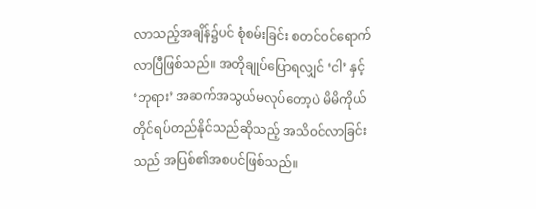လာသည့်အချိန်၌ပင် စုံစမ်းခြင်း စတင်ဝင်ရောက်လာပြီဖြစ်သည်။ အတိုချုပ်ပြောရလျှင် ‘ငါ’ နှင့် ‘ဘုရား’ အဆက်အသွယ်မလုပ်တော့ပဲ မိမိကိုယ်တိုင်ရပ်တည်နိုင်သည်ဆိုသည့် အသိဝင်လာခြင်းသည် အပြစ်၏အစပင်ဖြစ်သည်။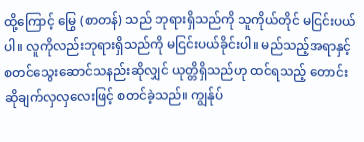ထို့ကြောင့် မြွေ (စာတန်) သည် ဘုရားရှိသည်ကို သူကိုယ်တိုင် မငြင်းပယ်ပါ။ လူကိုလည်းဘုရားရှိသည်ကို မငြင်းပယ်ခိုင်းပါ။ မည်သည့်အရာနှင့် စတင်သွေးဆောင်သနည်းဆိုလျှင် ယုတ္တိရှိသည်ဟု ထင်ရသည့် တောင်းဆိုချက်လှလှလေးဖြင့် စတင်ခဲ့သည်။ ကျွန်ုပ်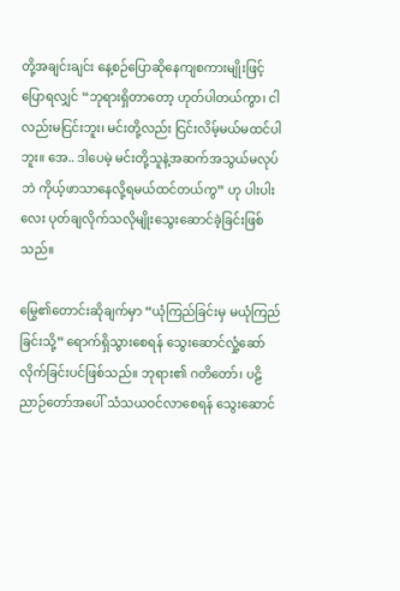တို့အချင်းချင်း နေ့စဉ်ပြောဆိုနေကျစကားမျိုးဖြင့် ပြောရလျှင် “ဘုရားရှိတာတော့ ဟုတ်ပါတယ်ကွာ၊ ငါလည်းမငြင်းဘူး၊ မင်းတို့လည်း ငြင်းလိမ့်မယ်မထင်ပါဘူး။ အေ.. ဒါပေမဲ့ မင်းတို့သူနဲ့အဆက်အသွယ်မလုပ်ဘဲ ကိုယ့်ဖာသာနေလို့ရမယ်ထင်တယ်ကွ” ဟု ပါးပါးလေး ပုတ်ချလိုက်သလိုမျိုးသွေးဆောင်ခဲ့ခြင်းဖြစ်သည်။

မြွေ၏တောင်းဆိုချက်မှာ “ယုံကြည်ခြင်းမှ မယုံကြည်ခြင်းသို့” ရောက်ရှိသွားစေရန် သွေးဆောင်လှုံ့ဆော်လိုက်ခြင်းပင်ဖြစ်သည်။ ဘုရား၏ ဂတိတော်၊ ပဠိညာဉ်တော်အပေါ် သံသယဝင်လာစေရန် သွေးဆောင်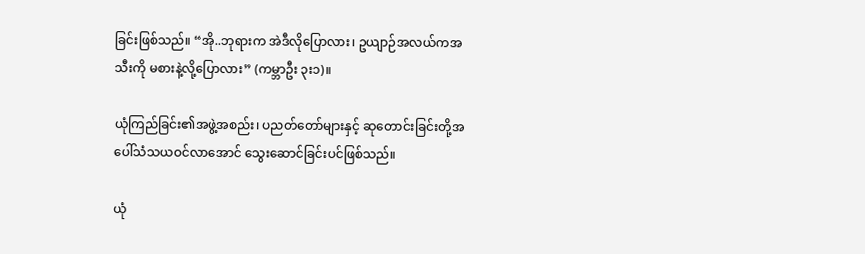ခြင်းဖြစ်သည်။ “အို..ဘုရားက အဲဒီလိုပြောလား၊ ဥယျာဉ်အလယ်ကအသီးကို မစားနဲ့လို့ပြောလား” (ကမ္ဘာဦး ၃း၁)။

ယုံကြည်ခြင်း၏အဖွဲ့အစည်း၊ ပညတ်တော်များနှင့် ဆုတောင်းခြင်းတို့အပေါ်သံသယဝင်လာအောင် သွေးဆောင်ခြင်းပင်ဖြစ်သည်။

ယုံ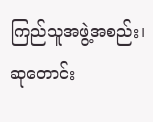ကြည်သူအဖွဲ့အစည်း၊ ဆုတောင်း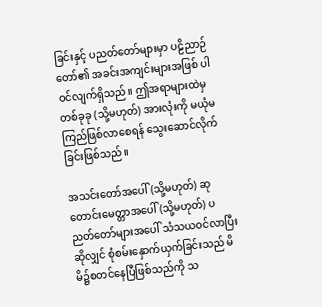ခြင်းနှင့် ပညတ်တော်များမှာ ပဠိညာဉ်တော်၏ အခင်းအကျင်းများအဖြစ် ပါဝင်လျက်ရှိသည်။ ဤအရာများထဲမှ တစ်ခုခု (သို့မဟုတ်) အားလုံးကို မယုံမကြည်ဖြစ်လာစေရန် သွေးဆောင်လိုက်ခြင်းဖြစ်သည်။

အသင်းတော်အပေါ် (သို့မဟုတ်) ဆုတောင်းမေတ္တာအပေါ် (သို့မဟုတ်) ပညတ်တော်များအပေါ် သံသယဝင်လာပြီးဆိုလျှင် စုံစမ်းနှောက်ယှက်ခြင်းသည် မိမိ၌စတင်နေပြီဖြစ်သည်ကို သ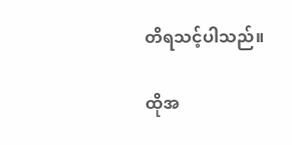တိရသင့်ပါသည်။

ထိုအ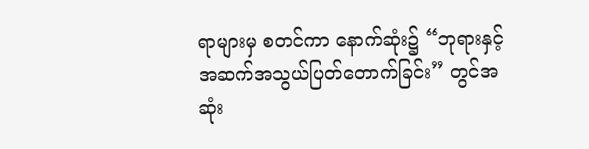ရာများမှ စတင်ကာ နောက်ဆုံး၌ “ဘုရားနှင့်အဆက်အသွယ်ပြတ်တောက်ခြင်း” တွင်အဆုံး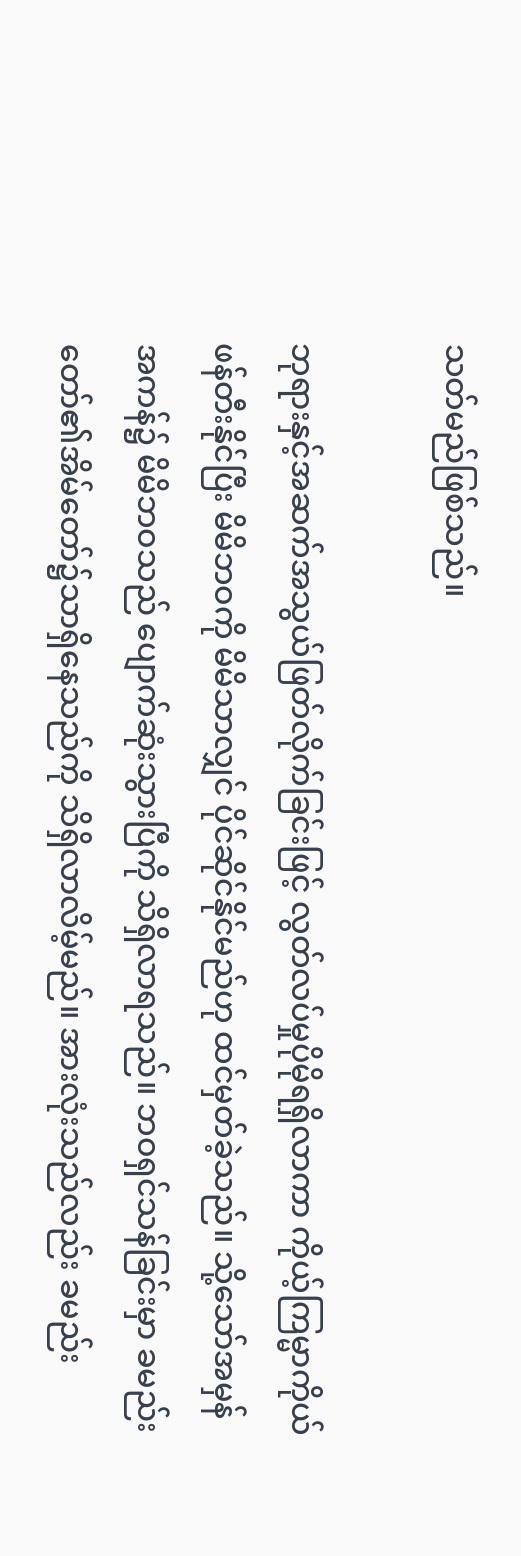သတ်မည်ဖြစ်သည်။

ဘုရားနှင့်အဆက်အသွယ်ဖြတ်လိုက်ခြင်းဖြင့် လွတ်လပ်မှုပိုမိုရရှိလာကာ ကိုယ့်ကြမ္မာကိုယ်ဖန်တီးနိုင်ပြီး မိမိဘဝကို မိမိသာလျှင် ပိုင်ဆိုင်နိုင်မည်ဟု ထင်မှတ်ခဲ့သည်။ သို့သော်အမှန်အကန်၌ မိမိဘဝသည် ‌ပျောက်ဆုံးသွားပြီကို သိရှိလာရသည်။ ဘဝရှင်သန်ခြင်းမှာ ခမည်းတော်၏အိမ်တော်၌သာရှိနေသည်ကို သိရှိလာလိမ့်မည်။ အားလုံးသည်လည်း ခမည်း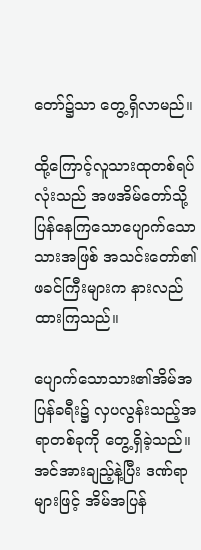တော်၌သာ တွေ့ရှိလာမည်။

ထို့ကြောင့်လူသားထုတစ်ရပ်လုံးသည် အဖအိမ်တော်သို့ ပြန်နေကြသောပျောက်သောသားအဖြစ် အသင်းတော်၏ဖခင်ကြီးများက နားလည်ထားကြသည်။

ပျောက်သောသား၏အိမ်အပြန်ခရီး၌ လှပလွန်းသည့်အရာတစ်ခုကို တွေ့ရှိခဲ့သည်။ အင်အားချည့်နဲ့ပြီး ဒဏ်ရာများဖြင့် အိမ်အပြန်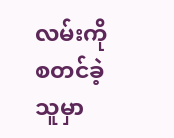လမ်းကို စတင်ခဲ့သူမှာ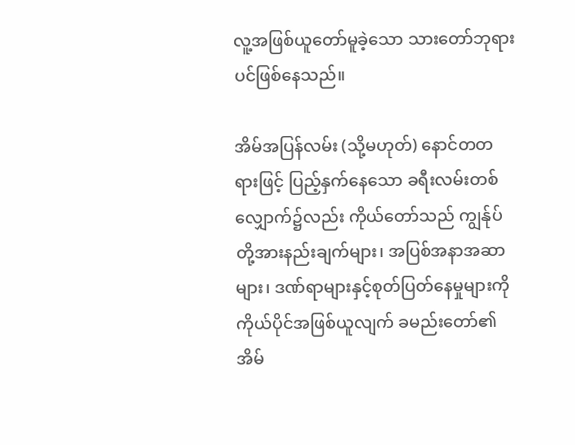လူ့အဖြစ်ယူတော်မူခဲ့သော သားတော်ဘုရားပင်ဖြစ်နေသည်။

အိမ်အပြန်လမ်း (သို့မဟုတ်) နောင်တတရားဖြင့် ပြည့်နှက်နေသော ခရီးလမ်းတစ်လျှောက်၌လည်း ကိုယ်တော်သည် ကျွန်ုပ်တို့အားနည်းချက်များ၊ အပြစ်အနာအဆာများ၊ ဒဏ်ရာများနှင့်စုတ်ပြတ်နေမှုများကို ကိုယ်ပိုင်အဖြစ်ယူလျက် ခမည်းတော်၏အိမ်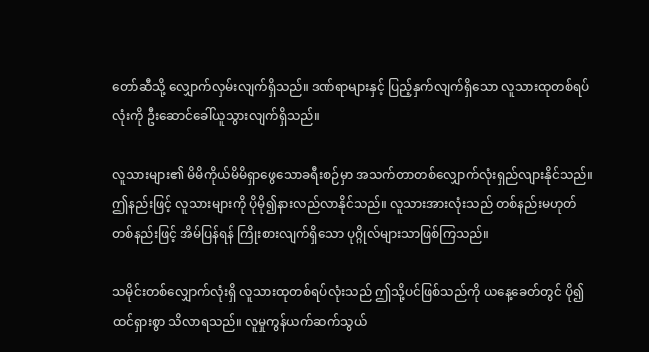တော်ဆီသို့ လျှောက်လှမ်းလျက်ရှိသည်။ ဒဏ်ရာများနှင့် ပြည့်နှက်လျက်ရှိသော လူသားထုတစ်ရပ်လုံးကို ဦးဆောင်ခေါ်ယူသွားလျက်ရှိသည်။

လူသားများ၏ မိမိကိုယ်မိမိရှာဖွေသောခရီးစဉ်မှာ အသက်တာတစ်လျှောက်လုံးရှည်လျားနိုင်သည်။ ဤနည်းဖြင့် လူသားများကို ပိုမို၍နားလည်လာနိုင်သည်။ လူသားအားလုံးသည် တစ်နည်းမဟုတ်တစ်နည်းဖြင့် အိမ်ပြန်ရန် ကြိုးစားလျက်ရှိသော ပုဂ္ဂိုလ်များသာဖြစ်ကြသည်။

သမိုင်းတစ်လျှောက်လုံးရှိ လူသားထုတစ်ရပ်လုံးသည် ဤသို့ပင်ဖြစ်သည်ကို ယနေ့ခေတ်တွင် ပို၍ထင်ရှားစွာ သိလာရသည်။ လူမှုကွန်ယက်ဆက်သွယ်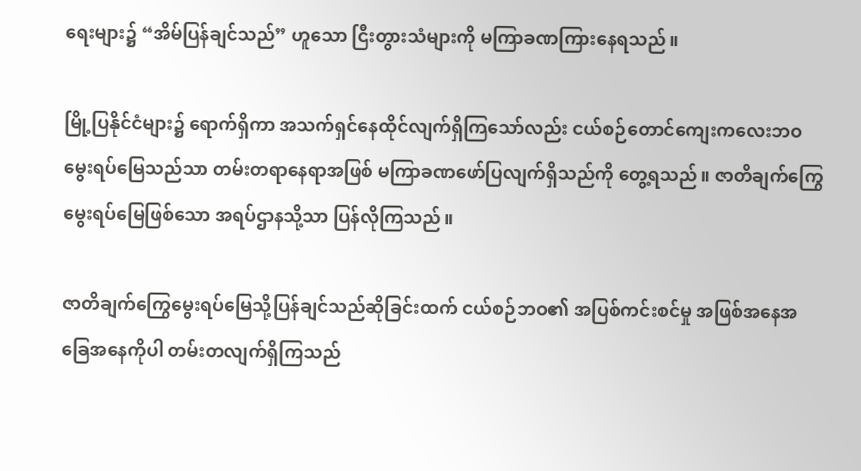ရေးများ၌ “အိမ်ပြန်ချင်သည်” ဟူသော ငြီးတွားသံများကို မကြာခဏကြားနေရသည်။

မြို့ပြနိုင်ငံများ၌ ရောက်ရှိကာ အသက်ရှင်နေထိုင်လျက်ရှိကြသော်လည်း ငယ်စဉ်တောင်ကျေးကလေးဘဝ မွေးရပ်မြေသည်သာ တမ်းတရာနေရာအဖြစ် မကြာခဏဖော်ပြလျက်ရှိသည်ကို တွေ့ရသည်။ ဇာတိချက်ကြွေမွေးရပ်မြေဖြစ်သော အရပ်ဌာနသို့သာ ပြန်လိုကြသည်။

ဇာတိချက်ကြွေမွေးရပ်မြေသို့ပြန်ချင်သည်ဆိုခြင်းထက် ငယ်စဉ်ဘဝ၏ အပြစ်ကင်းစင်မှု အဖြစ်အနေအခြေအနေကိုပါ တမ်းတလျက်ရှိကြသည်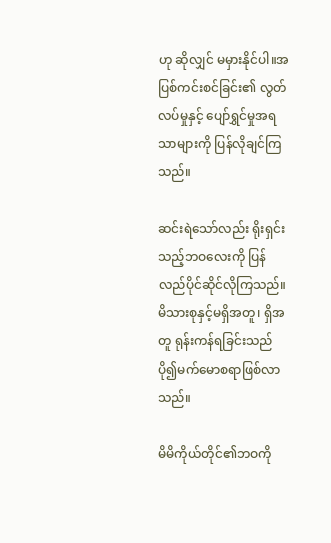ဟု ဆိုလျှင် မမှားနိုင်ပါ။အပြစ်ကင်းစင်ခြင်း၏ လွတ်လပ်မှုနှင့် ပျော်ရွှင်မှုအရသာများကို ပြန်လိုချင်ကြသည်။

ဆင်းရဲသော်လည်း ရိုးရှင်းသည့်ဘဝလေးကို ပြန်လည်ပိုင်ဆိုင်လိုကြသည်။ မိသားစုနှင့်မရှိအတူ၊ ရှိအတူ ရုန်းကန်ရခြင်းသည် ပို၍မက်မောစရာဖြစ်လာသည်။

မိမိကိုယ်တိုင်၏ဘဝကို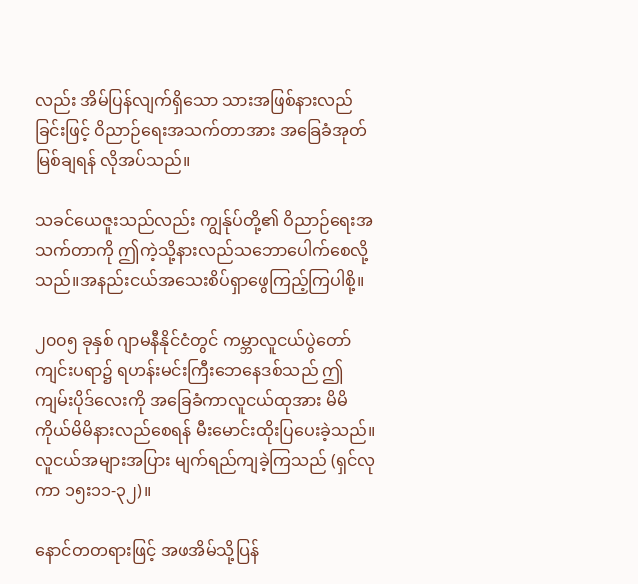လည်း အိမ်ပြန်လျက်ရှိသော သားအဖြစ်နားလည်ခြင်းဖြင့် ဝိညာဉ်ရေးအသက်တာအား အခြေခံအုတ်မြစ်ချရန် လိုအပ်သည်။

သခင်ယေဇူးသည်လည်း ကျွန်ုပ်တို့၏ ဝိညာဉ်ရေးအသက်တာကို ဤကဲ့သို့နားလည်သဘောပေါက်စေလို့သည်။အနည်းငယ်အသေးစိပ်ရှာဖွေကြည့်ကြပါစို့။

၂၀၀၅ ခုနှစ် ဂျာမနီနိုင်ငံတွင် ကမ္ဘာလူငယ်ပွဲတော်ကျင်းပရာ၌ ရဟန်းမင်းကြီးဘေနေဒစ်သည် ဤကျမ်းပိုဒ်လေးကို အခြေခံကာလူငယ်ထုအား မိမိကိုယ်မိမိနားလည်စေရန် မီးမောင်းထိုးပြပေးခဲ့သည်။ လူငယ်အများအပြား မျက်ရည်ကျခဲ့ကြသည် (ရှင်လုကာ ၁၅း၁၁-၃၂)။

နောင်တတရားဖြင့် အဖအိမ်သို့ပြန်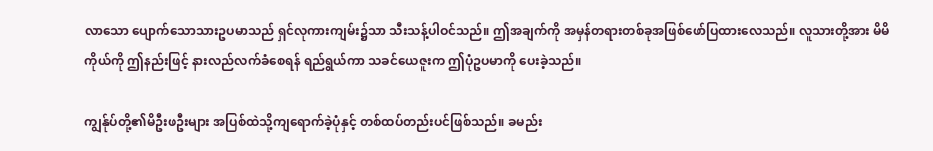လာသော ပျောက်သောသားဥပမာသည် ရှင်လုကားကျမ်း၌သာ သီးသန့်ပါဝင်သည်။ ဤအချက်ကို အမှန်တရားတစ်ခုအဖြစ်ဖော်ပြထားလေသည်။ လူသားတို့အား မိမိကိုယ်ကို ဤနည်းဖြင့် နားလည်လက်ခံစေရန် ရည်ရွယ်ကာ သခင်ယေဇူးက ဤပုံဥပမာကို ပေးခဲ့သည်။

ကျွန်ုပ်တို့၏မိဦးဖဦးများ အပြစ်ထဲသို့ကျရောက်ခဲ့ပုံနှင့် တစ်ထပ်တည်းပင်ဖြစ်သည်။ ခမည်း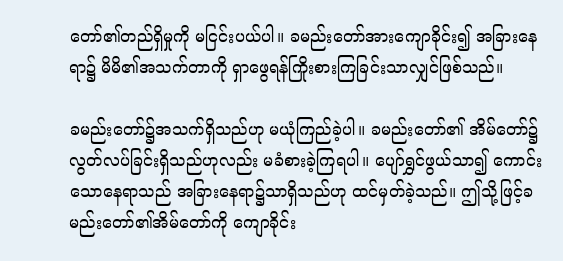တော်၏တည်ရှိမှုကို မငြင်းပယ်ပါ။ ခမည်းတော်အားကျောခိုင်း၍ အခြားနေရာ၌ မိမိ၏အသက်တာကို ရှာဖွေရန်ကြိုးစားကြခြင်းသာလျှင်ဖြစ်သည်။

ခမည်းတော်၌အသက်ရှိသည်ဟု မယုံကြည်ခဲ့ပါ။ ခမည်းတော်၏ အိမ်တော်၌လွတ်လပ်ခြင်းရှိသည်ဟုလည်း မခံစားခဲ့ကြရပါ။ ပျော်ရွှင်ဖွယ်သာ၍ ကောင်းသောနေရာသည် အခြားနေရာ၌သာရှိသည်ဟု ထင်မှတ်ခဲ့သည်။ ဤသို့ဖြင့်ခမည်းတော်၏အိမ်တော်ကို ကျောခိုင်း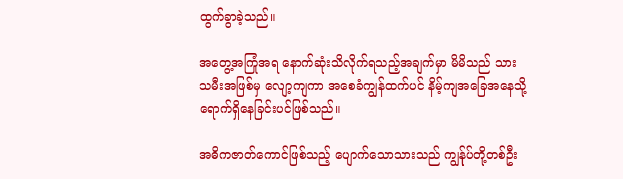ထွက်ခွာခဲ့သည်။

အတွေ့အကြုံအရ နောက်ဆုံးသိလိုက်ရသည့်အချက်မှာ မိမိသည် သားသမီးအဖြစ်မှ လျော့ကျကာ အစေခံကျွန်ထက်ပင် နိမ့်ကျအခြေအနေသို့ ရောက်ရှိနေခြင်းပင်ဖြစ်သည်။

အဓိကဇာတ်ကောင်ဖြစ်သည့် ပျောက်သောသားသည် ကျွန်ုပ်တို့တစ်ဦး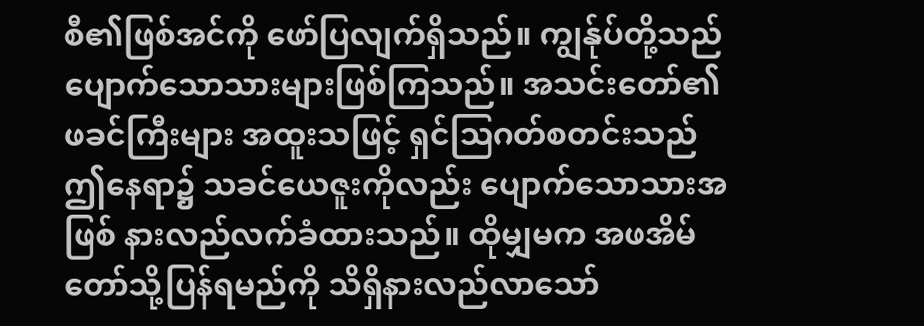စီ၏ဖြစ်အင်ကို ဖော်ပြလျက်ရှိသည်။ ကျွန်ုပ်တို့သည် ပျောက်သောသားများဖြစ်ကြသည်။ အသင်းတော်၏ဖခင်ကြီးများ အထူးသဖြင့် ရှင်ဩဂတ်စတင်းသည် ဤနေရာ၌ သခင်ယေဇူးကိုလည်း ပျောက်သောသားအဖြစ် နားလည်လက်ခံထားသည်။ ထိုမျှမက အဖအိမ်တော်သို့ပြန်ရမည်ကို သိရှိနားလည်လာသော်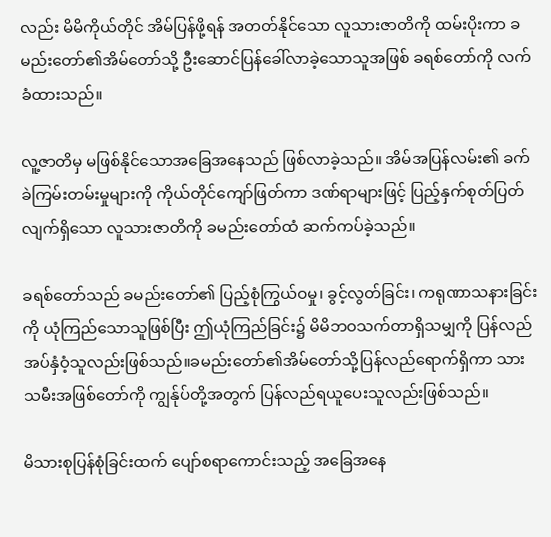လည်း မိမိကိုယ်တိုင် အိမ်ပြန်ဖို့ရန် အတတ်နိုင်သော လူသားဇာတိကို ထမ်းပိုးကာ ခမည်းတော်၏အိမ်တော်သို့ ဦးဆောင်ပြန်ခေါ်လာခဲ့သောသူအဖြစ် ခရစ်တော်ကို လက်ခံထားသည်။

လူ့ဇာတိမှ မဖြစ်နိုင်သောအခြေအနေသည် ဖြစ်လာခဲ့သည်။ အိမ်အပြန်လမ်း၏ ခက်ခဲကြမ်းတမ်းမှုများကို ကိုယ်တိုင်ကျော်ဖြတ်ကာ ဒဏ်ရာများဖြင့် ပြည့်နှက်စုတ်ပြတ်လျက်ရှိသော လူသားဇာတိကို ခမည်းတော်ထံ ဆက်ကပ်ခဲ့သည်။

ခရစ်တော်သည် ခမည်းတော်၏ ပြည့်စုံကြွယ်ဝမှု၊ ခွင့်လွတ်ခြင်း၊ ကရုဏာသနားခြင်းကို ယုံကြည်သောသူဖြစ်ပြီး ဤယုံကြည်ခြင်း၌ မိမိဘဝသက်တာရှိသမျှကို ပြန်လည်အပ်နှံဝံ့သူလည်းဖြစ်သည်။ခမည်းတော်၏အိမ်တော်သို့ပြန်လည်ရောက်ရှိကာ သားသမီးအဖြစ်တော်ကို ကျွန်ုပ်တို့အတွက် ပြန်လည်ရယူပေးသူလည်းဖြစ်သည်။

မိသားစုပြန်စုံခြင်းထက် ပျော်စရာကောင်းသည့် အခြေအနေ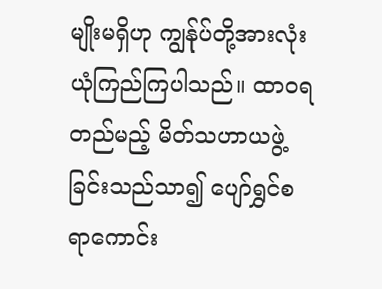မျိုးမရှိဟု ကျွန်ုပ်တို့အားလုံး ယုံကြည်ကြပါသည်။ ထာဝရတည်မည့် မိတ်သဟာယဖွဲ့ခြင်းသည်သာ၍ ပျော်ရွှင်စရာကောင်း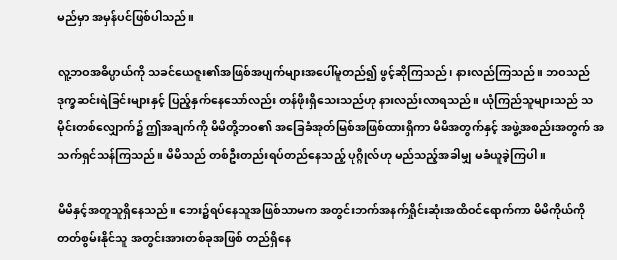မည်မှာ အမှန်ပင်ဖြစ်ပါသည်။

လူ့ဘဝအဓိပ္ပာယ်ကို သခင်ယေဇူး၏အဖြစ်အပျက်များအပေါ်မူတည်၍ ဖွင့်ဆိုကြသည်၊ နားလည်ကြသည်။ ဘဝသည် ဒုက္ခဆင်းရဲခြင်းများနှင့် ပြည့်နှက်နေသော်လည်း တန်ဖိုးရှိသေးသည်ဟု နားလည်းလာရသည်။ ယုံကြည်သူများသည် သမိုင်းတစ်လျှောက်၌ ဤအချက်ကို မိမိတို့ဘဝ၏ အခြေခံအုတ်မြစ်အဖြစ်ထားရှိကာ မိမိအတွက်နှင့် အဖွဲ့အစည်းအတွက် အသက်ရှင်သန်ကြသည်။ မိမိသည် တစ်ဦးတည်းရပ်တည်နေသည့် ပုဂ္ဂိုလ်ဟု မည်သည့်အခါမျှ မခံယူခဲ့ကြပါ။

မိမိနှင့်အတူသူရှိနေသည်။ ဘေး၌ရပ်နေသူအဖြစ်သာမက အတွင်းဘက်အနက်ရှိုင်းဆုံးအထိဝင်ရောက်ကာ မိမိကိုယ်ကို တတ်စွမ်းနိုင်သူ အတွင်းအားတစ်ခုအဖြစ် တည်ရှိနေ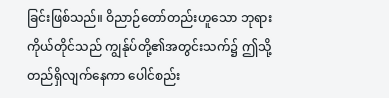ခြင်းဖြစ်သည်။ ဝိညာဉ်တော်တည်းဟူသော ဘုရားကိုယ်တိုင်သည် ကျွန်ုပ်တို့၏အတွင်းသက်၌ ဤသို့တည်ရှိလျက်နေကာ ပေါင်စည်း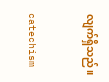လျက်ရှိသည်။

catechism